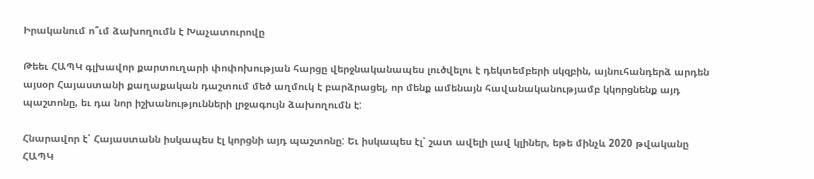Իրականում ո՞ւմ ձախողումն է Խաչատուրովը

Թեեւ ՀԱՊԿ գլխավոր քարտուղարի փոփոխության հարցը վերջնականապես լուծվելու է դեկտեմբերի սկզբին, այնուհանդերձ արդեն այսօր Հայաստանի քաղաքական դաշտում մեծ աղմուկ է բարձրացել, որ մենք ամենայն հավանականությամբ կկորցնենք այդ պաշտոնը, եւ դա նոր իշխանությունների լրջագույն ձախողումն է:

Հնարավոր է՝ Հայաստանն իսկապես էլ կորցնի այդ պաշտոնը: Եւ իսկապես էլ՝ շատ ավելի լավ կլիներ, եթե մինչև 2020 թվականը ՀԱՊԿ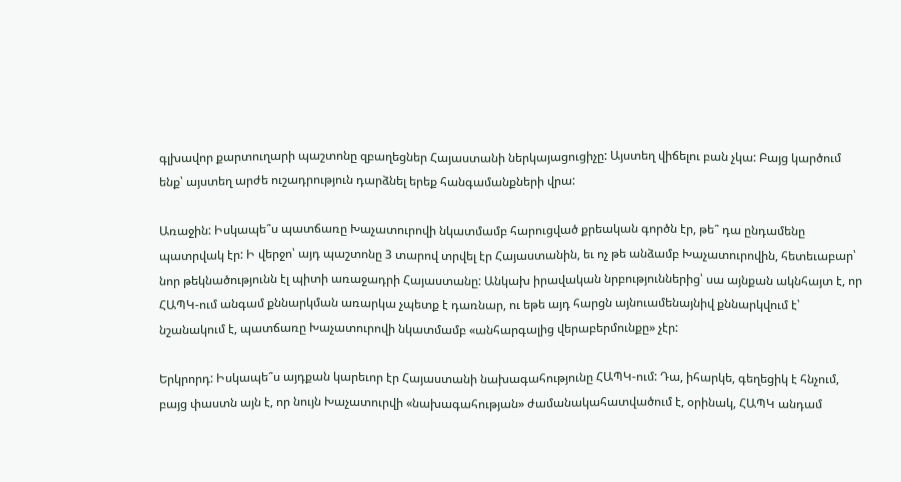գլխավոր քարտուղարի պաշտոնը զբաղեցներ Հայաստանի ներկայացուցիչը: Այստեղ վիճելու բան չկա: Բայց կարծում ենք՝ այստեղ արժե ուշադրություն դարձնել երեք հանգամանքների վրա:

Առաջին: Իսկապե՞ս պատճառը Խաչատուրովի նկատմամբ հարուցված քրեական գործն էր, թե՞ դա ընդամենը պատրվակ էր: Ի վերջո՝ այդ պաշտոնը 3 տարով տրվել էր Հայաստանին, եւ ոչ թե անձամբ Խաչատուրովին, հետեւաբար՝ նոր թեկնածությունն էլ պիտի առաջադրի Հայաստանը: Անկախ իրավական նրբություններից՝ սա այնքան ակնհայտ է, որ ՀԱՊԿ-ում անգամ քննարկման առարկա չպետք է դառնար, ու եթե այդ հարցն այնուամենայնիվ քննարկվում է՝ նշանակում է, պատճառը Խաչատուրովի նկատմամբ «անհարգալից վերաբերմունքը» չէր:

Երկրորդ: Իսկապե՞ս այդքան կարեւոր էր Հայաստանի նախագահությունը ՀԱՊԿ-ում: Դա, իհարկե, գեղեցիկ է հնչում, բայց փաստն այն է, որ նույն Խաչատուրվի «նախագահության» ժամանակահատվածում է, օրինակ, ՀԱՊԿ անդամ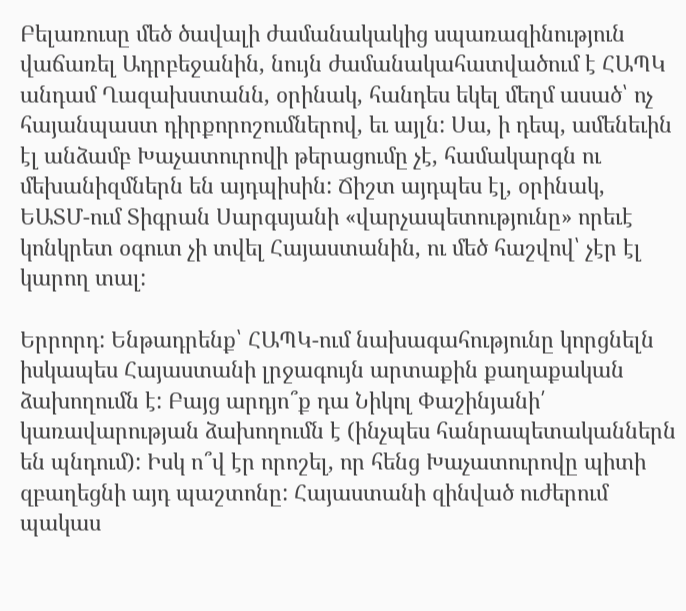Բելառուսը մեծ ծավալի ժամանակակից սպառազինություն վաճառել Ադրբեջանին, նույն ժամանակահատվածում է ՀԱՊԿ անդամ Ղազախստանն, օրինակ, հանդես եկել մեղմ ասած՝ ոչ հայանպաստ դիրքորոշումներով, եւ այլն: Սա, ի դեպ, ամենեւին էլ անձամբ Խաչատուրովի թերացումը չէ, համակարգն ու մեխանիզմներն են այդպիսին: Ճիշտ այդպես էլ, օրինակ, ԵԱՏՄ-ում Տիգրան Սարգսյանի «վարչապետությունը» որեւէ կոնկրետ օգուտ չի տվել Հայաստանին, ու մեծ հաշվով՝ չէր էլ կարող տալ:

Երրորդ: Ենթադրենք՝ ՀԱՊԿ-ում նախագահությունը կորցնելն իսկապես Հայաստանի լրջագույն արտաքին քաղաքական ձախողումն է: Բայց արդյո՞ք դա Նիկոլ Փաշինյանի՛ կառավարության ձախողումն է (ինչպես հանրապետականներն են պնդում): Իսկ ո՞վ էր որոշել, որ հենց Խաչատուրովը պիտի զբաղեցնի այդ պաշտոնը: Հայաստանի զինված ուժերում պակաս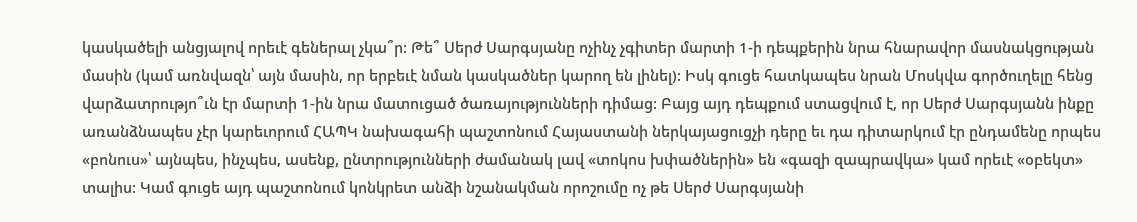կասկածելի անցյալով որեւէ գեներալ չկա՞ր: Թե՞ Սերժ Սարգսյանը ոչինչ չգիտեր մարտի 1-ի դեպքերին նրա հնարավոր մասնակցության մասին (կամ առնվազն՝ այն մասին, որ երբեւէ նման կասկածներ կարող են լինել): Իսկ գուցե հատկապես նրան Մոսկվա գործուղելը հենց վարձատրությո՞ւն էր մարտի 1-ին նրա մատուցած ծառայությունների դիմաց: Բայց այդ դեպքում ստացվում է, որ Սերժ Սարգսյանն ինքը առանձնապես չէր կարեւորում ՀԱՊԿ նախագահի պաշտոնում Հայաստանի ներկայացուցչի դերը եւ դա դիտարկում էր ընդամենը որպես «բոնուս»՝ այնպես, ինչպես, ասենք, ընտրությունների ժամանակ լավ «տոկոս խփածներին» են «գազի զապրավկա» կամ որեւէ «օբեկտ» տալիս: Կամ գուցե այդ պաշտոնում կոնկրետ անձի նշանակման որոշումը ոչ թե Սերժ Սարգսյանի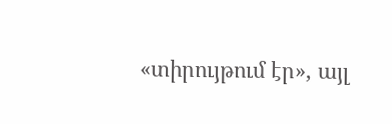«տիրույթում էր», այլ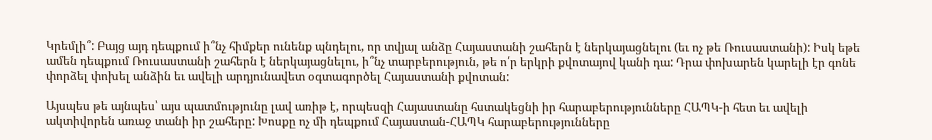Կրեմլի՞: Բայց այդ դեպքում ի՞նչ հիմքեր ունենք պնդելու, որ տվյալ անձը Հայաստանի շահերն է ներկայացնելու (եւ ոչ թե Ռուսաստանի): Իսկ եթե ամեն դեպքում Ռուսաստանի շահերն է ներկայացնելու, ի՞նչ տարբերություն, թե ո՛ր երկրի քվոտայով կանի դա: Դրա փոխարեն կարելի էր գոնե փորձել փոխել անձին եւ ավելի արդյունավետ օգտագործել Հայաստանի քվոտան:

Այսպես թե այնպես՝ այս պատմությունը լավ առիթ է, որպեսզի Հայաստանը հստակեցնի իր հարաբերությունները ՀԱՊԿ-ի հետ եւ ավելի ակտիվորեն առաջ տանի իր շահերը: Խոսքը ոչ մի դեպքում Հայաստան-ՀԱՊԿ հարաբերությունները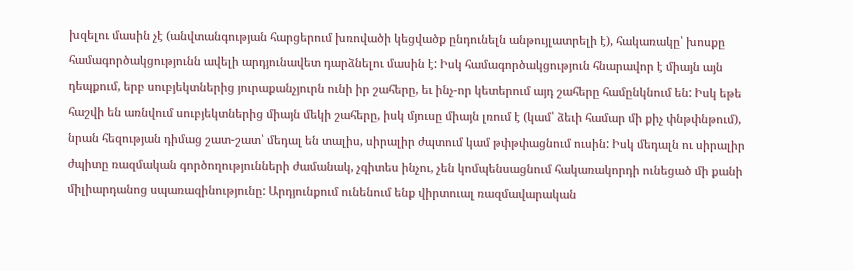խզելու մասին չէ (անվտանգության հարցերում խռովածի կեցվածք ընդունելն անթույլատրելի է), հակառակը՝ խոսքը համագործակցությունն ավելի արդյունավետ դարձնելու մասին է: Իսկ համագործակցություն հնարավոր է միայն այն դեպքում, երբ սուբյեկտներից յուրաքանչյուրն ունի իր շահերը, եւ ինչ-որ կետերում այդ շահերը համընկնում են: Իսկ եթե հաշվի են առնվում սուբյեկտներից միայն մեկի շահերը, իսկ մյուսը միայն լռում է (կամ՝ ձեւի համար մի քիչ փնթփնթում), նրան հեզության դիմաց շատ-շատ՝ մեդալ են տալիս, սիրալիր ժպտում կամ թփթփացնում ուսին: Իսկ մեդալն ու սիրալիր ժպիտը ռազմական գործողությունների ժամանակ, չգիտես ինչու, չեն կոմպենսացնում հակառակորդի ունեցած մի քանի միլիարդանոց սպառազինությունը: Արդյունքում ունենում ենք վիրտուալ ռազմավարական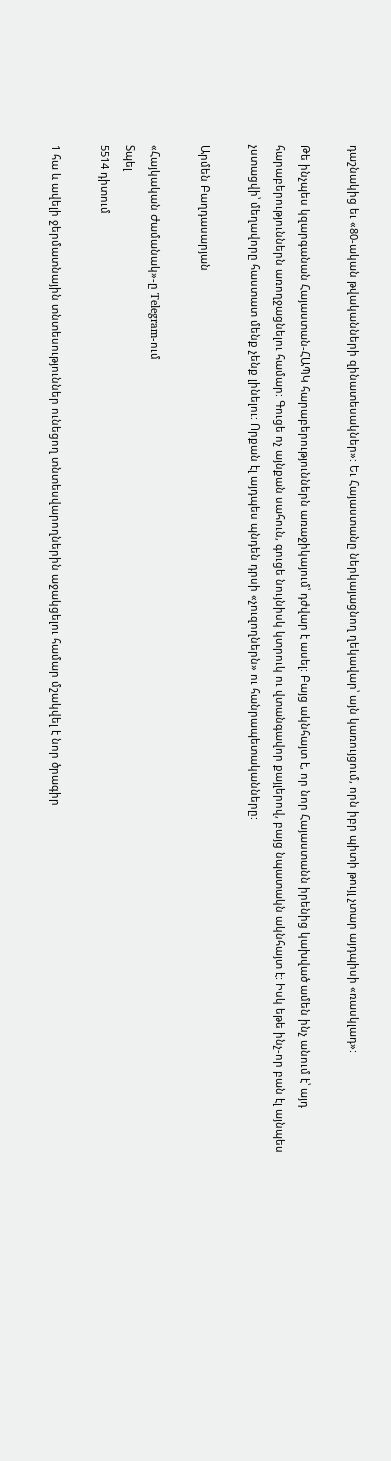դաշնակից եւ «80-ական թվականների զինատեսակներ»: Եւ Հայաստանը ներկայացնող ղեկավար՝ այն կառույցում, որն իբր պիտի թույլ չտար այդպիսի «ռասկլադ»:

Թե ինչպես կզարգանան Հայաստան-ՀԱՊԿ հարաբերություններն առաջիկայում՝ դժվար է ասել: Բայց ակնհայտ է, որ նոր Հայաստանն իրենից կախված ամեն ինչ անում է՝ այդ հարաբերություններն առողջացնելու համար: Գուցե ոչ այնքան սահուն, գուցե նույնիսկ կտրուկ ու վտանգավոր քայլերով, բայց նպատակն ակնհայտ է: Իսկ եթե ինչ-որ բան էլ այնպես չստացվի՝ մեղավորը հաստատ մենք չենք լինելու: Որքան էլ այդպես պնդեն դրսի «չուզողներն» ու հանրապետականները:

Արմեն Բաղդասարյան

«Հայկական Ժամանակ»-ը Telegram-ում
Տպել
5514 դիտում

1 հա և ավելի ջերմատնային տնտեսություններ ունեցող տնտեսվարողներին աջակցելու համար մշակվել է նոր ծրագիր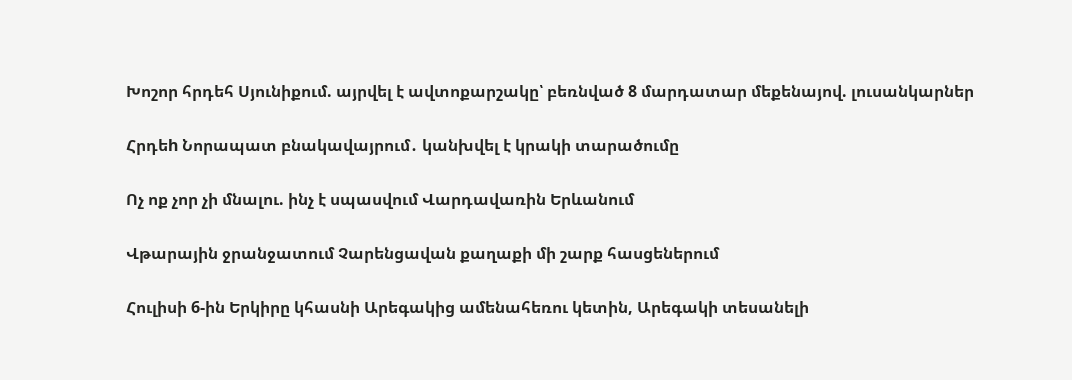Խոշոր հրդեհ Սյունիքում. այրվել է ավտոքարշակը՝ բեռնված 8 մարդատար մեքենայով. լուսանկարներ

Հրդեh Նորապատ բնակավայրում․ կանխվել է կրակի տարածումը

Ոչ ոք չոր չի մնալու. ինչ է սպասվում Վարդավառին Երևանում

Վթարային ջրանջատում Չարենցավան քաղաքի մի շարք հասցեներում

Հուլիսի 6-ին Երկիրը կհասնի Արեգակից ամենահեռու կետին, Արեգակի տեսանելի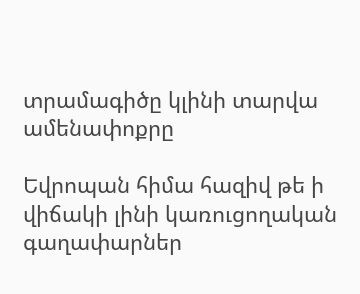տրամագիծը կլինի տարվա ամենափոքրը

Եվրոպան հիմա հազիվ թե ի վիճակի լինի կառուցողական գաղափարներ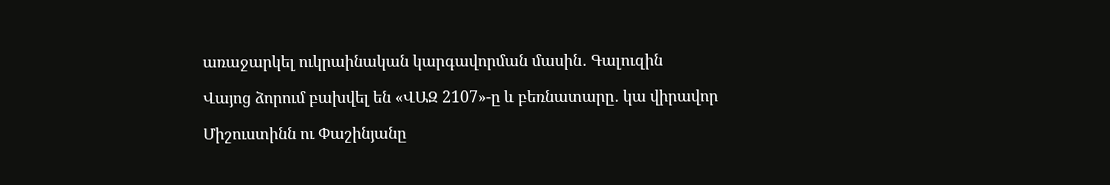առաջարկել ուկրաինական կարգավորման մասին․ Գալուզին

Վայոց ձորում բախվել են «ՎԱԶ 2107»-ը և բեռնատարը․ կա վիրավոր

Միշուստինն ու Փաշինյանը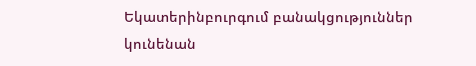Եկատերինբուրգում բանակցություններ կունենան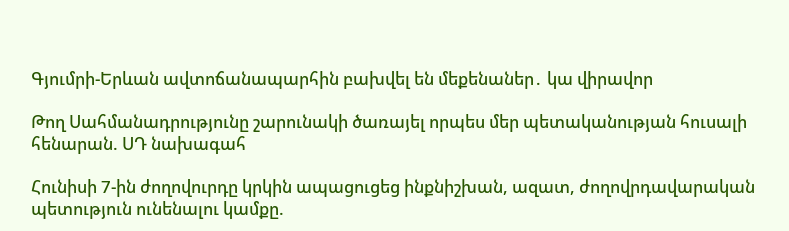Գյումրի-Երևան ավտոճանապարհին բախվել են մեքենաներ․ կա վիրավոր

Թող Սահմանադրությունը շարունակի ծառայել որպես մեր պետականության հուսալի հենարան. ՍԴ նախագահ

Հունիսի 7-ին ժողովուրդը կրկին ապացուցեց ինքնիշխան, ազատ, ժողովրդավարական պետություն ունենալու կամքը.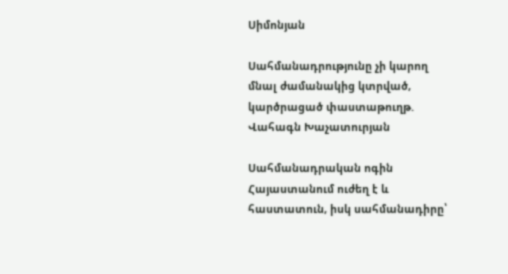Սիմոնյան

Սահմանադրությունը չի կարող մնալ ժամանակից կտրված, կարծրացած փաստաթուղթ. Վահագն Խաչատուրյան

Սահմանադրական ոգին Հայաստանում ուժեղ է և հաստատուն, իսկ սահմանադիրը՝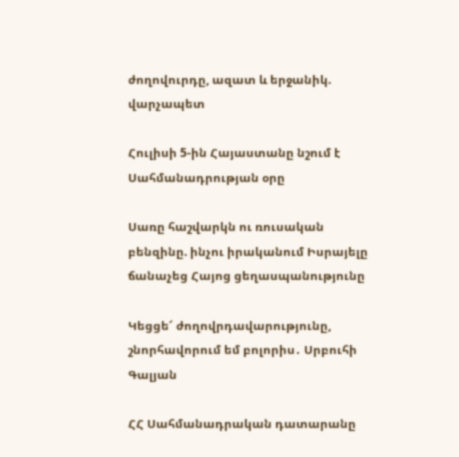ժողովուրդը, ազատ և երջանիկ. վարչապետ

Հուլիսի 5-ին Հայաստանը նշում է Սահմանադրության օրը

Սառը հաշվարկն ու ռուսական բենզինը. ինչու իրականում Իսրայելը ճանաչեց Հայոց ցեղասպանությունը

Կեցցե՜ ժողովրդավարությունը, շնորհավորում եմ բոլորիս․ Սրբուհի Գալյան

ՀՀ Սահմանադրական դատարանը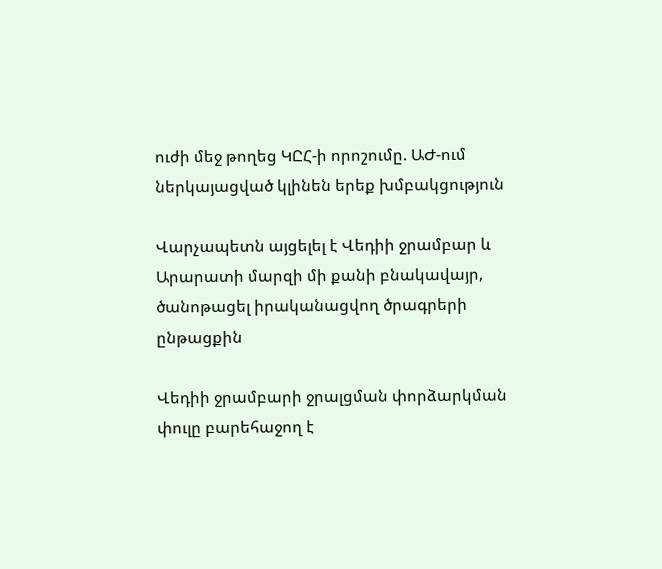ուժի մեջ թողեց ԿԸՀ-ի որոշումը. ԱԺ-ում ներկայացված կլինեն երեք խմբակցություն

Վարչապետն այցելել է Վեդիի ջրամբար և Արարատի մարզի մի քանի բնակավայր, ծանոթացել իրականացվող ծրագրերի ընթացքին

Վեդիի ջրամբարի ջրալցման փորձարկման փուլը բարեհաջող է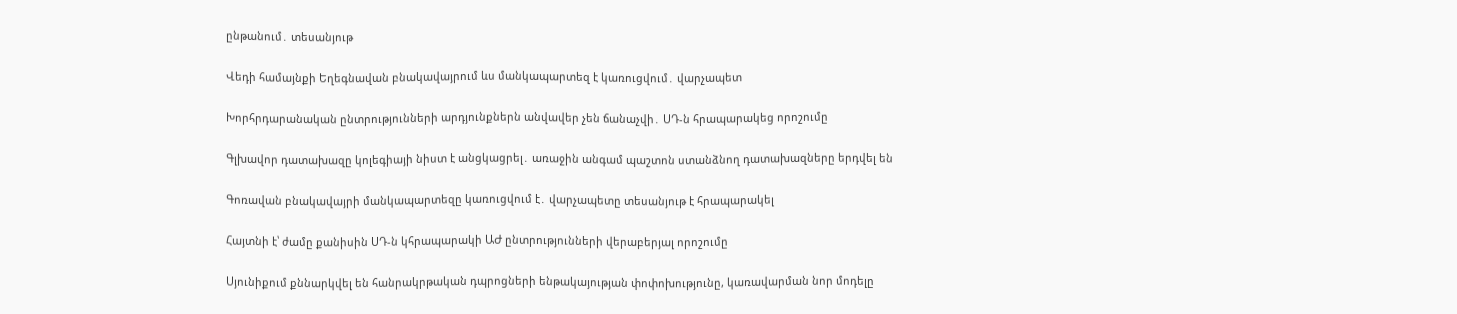ընթանում․ տեսանյութ

Վեդի համայնքի Եղեգնավան բնակավայրում ևս մանկապարտեզ է կառուցվում․ վարչապետ

Խորհրդարանական ընտրությունների արդյունքներն անվավեր չեն ճանաչվի․ ՍԴ-ն հրապարակեց որոշումը

Գլխավոր դատախազը կոլեգիայի նիստ է անցկացրել․ առաջին անգամ պաշտոն ստանձնող դատախազները երդվել են

Գոռավան բնակավայրի մանկապարտեզը կառուցվում է․ վարչապետը տեսանյութ է հրապարակել

Հայտնի է՝ ժամը քանիսին ՍԴ-ն կհրապարակի ԱԺ ընտրությունների վերաբերյալ որոշումը

Սյունիքում քննարկվել են հանրակրթական դպրոցների ենթակայության փոփոխությունը, կառավարման նոր մոդելը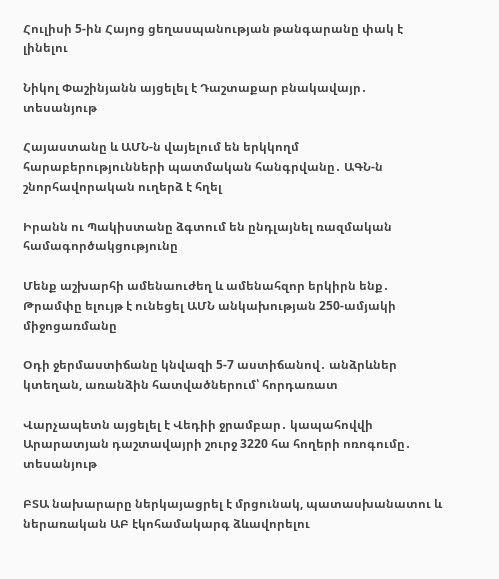Հուլիսի 5-ին Հայոց ցեղասպանության թանգարանը փակ է լինելու

Նիկոլ Փաշինյանն այցելել է Դաշտաքար բնակավայր․ տեսանյութ

Հայաստանը և ԱՄՆ-ն վայելում են երկկողմ հարաբերությունների պատմական հանգրվանը․ ԱԳՆ-ն շնորհավորական ուղերձ է հղել

Իրանն ու Պակիստանը ձգտում են ընդլայնել ռազմական համագործակցությունը

Մենք աշխարհի ամենաուժեղ և ամենահզոր երկիրն ենք․ Թրամփը ելույթ է ունեցել ԱՄՆ անկախության 250-ամյակի միջոցառմանը

Օդի ջերմաստիճանը կնվազի 5-7 աստիճանով․ անձրևներ կտեղան, առանձին հատվածներում՝ հորդառատ

Վարչապետն այցելել է Վեդիի ջրամբար․ կապահովվի Արարատյան դաշտավայրի շուրջ 3220 հա հողերի ոռոգումը․ տեսանյութ

ԲՏԱ նախարարը ներկայացրել է մրցունակ, պատասխանատու և ներառական ԱԲ էկոհամակարգ ձևավորելու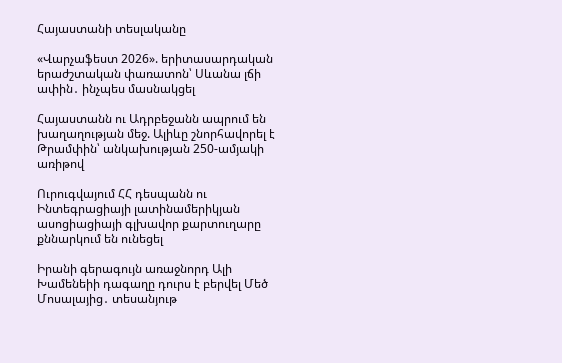Հայաստանի տեսլականը

«Վարչաֆեստ 2026». երիտասարդական երաժշտական փառատոն՝ Սևանա լճի ափին․ ինչպես մասնակցել

Հայաստանն ու Ադրբեջանն ապրում են խաղաղության մեջ. Ալիևը շնորհավորել է Թրամփին՝ անկախության 250-ամյակի առիթով

Ուրուգվայում ՀՀ դեսպանն ու Ինտեգրացիայի լատինամերիկյան ասոցիացիայի գլխավոր քարտուղարը քննարկում են ունեցել

Իրանի գերագույն առաջնորդ Ալի Խամենեիի դագաղը դուրս է բերվել Մեծ Մոսալայից․ տեսանյութ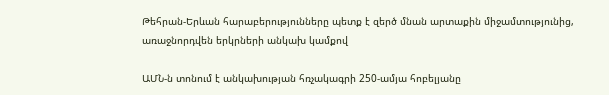Թեհրան-Երևան հարաբերությունները պետք է զերծ մնան արտաքին միջամտությունից, առաջնորդվեն երկրների անկախ կամքով

ԱՄՆ-ն տոնում է անկախության հռչակագրի 250-ամյա հոբելյանը